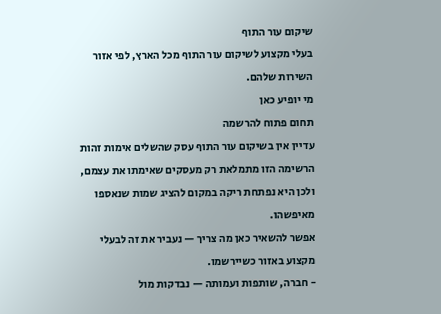שיקום עור התוף
בעלי מקצוע לשיקום עור התוף מכל הארץ, לפי אזור השירות שלהם.
מי יופיע כאן
תחום פתוח להרשמה
עדיין אין בשיקום עור התוף עסק שהשלים אימות זהות
הרשימה הזו מתמלאת רק מעסקים שאימתו את עצמם, ולכן היא נפתחת ריקה במקום להציג שמות שנאספו מאיפשהו.
אפשר להשאיר כאן מה צריך — נעביר את זה לבעלי מקצוע באזור כשיירשמו.
- חברה, שותפות ועמותה — נבדקות מול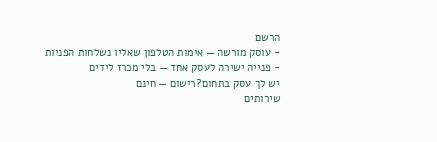הרשם
- עוסק מורשה — אימות הטלפון שאליו נשלחות הפניות
- פנייה ישירה לעסק אחד — בלי מכרז לידים
יש לך עסק בתחום?רישום — חינם
שירותים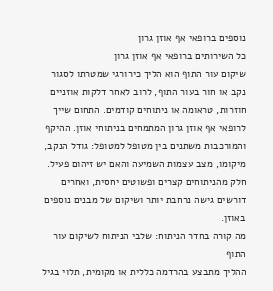נוספים ברופאי אף אוזן גרון
כל השירותים ברופאי אף אוזן גרון
שיקום עור התוף הוא הליך כירורגי שמטרתו לסגור נקב או חור בעור התוף, לרוב לאחר דלקות אוזניים חוזרות, טראומה או ניתוחים קודמים. התחום שייך לרופאי אף אוזן גרון המתמחים בניתוחי אוזן. ההיקף והמורכבות משתנים בין מטופל למטופל: גודל הנקב, מיקומו, מצב עצמות השמיעה והאם יש זיהום פעיל. חלק מהניתוחים קצרים ופשוטים יחסית, ואחרים דורשים גישה נרחבת יותר ושיקום של מבנים נוספים באוזן.
מה קורה בחדר הניתוח: שלבי הניתוח לשיקום עור התוף
ההליך מתבצע בהרדמה כללית או מקומית, תלוי בגיל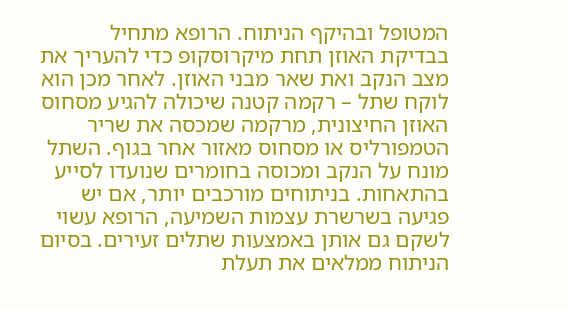המטופל ובהיקף הניתוח. הרופא מתחיל בבדיקת האוזן תחת מיקרוסקופ כדי להעריך את מצב הנקב ואת שאר מבני האוזן. לאחר מכן הוא לוקח שתל – רקמה קטנה שיכולה להגיע מסחוס האוזן החיצונית, מרקמה שמכסה את שריר הטמפורליס או מסחוס מאזור אחר בגוף. השתל מונח על הנקב ומכוסה בחומרים שנועדו לסייע בהתאחות. בניתוחים מורכבים יותר, אם יש פגיעה בשרשרת עצמות השמיעה, הרופא עשוי לשקם גם אותן באמצעות שתלים זעירים. בסיום הניתוח ממלאים את תעלת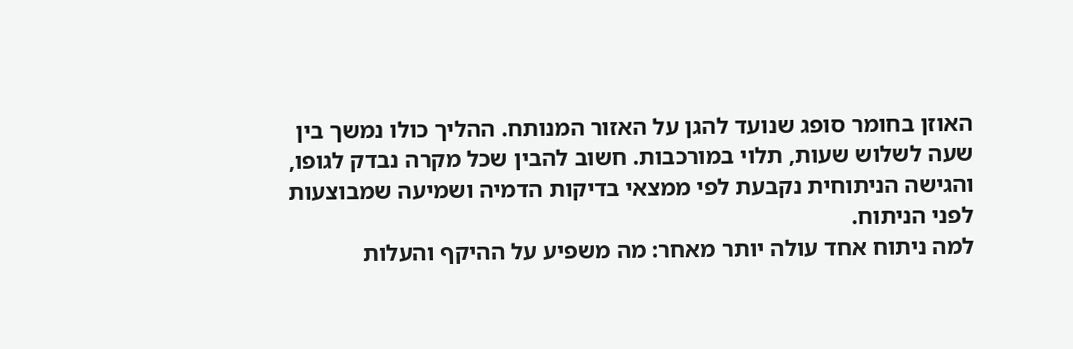האוזן בחומר סופג שנועד להגן על האזור המנותח. ההליך כולו נמשך בין שעה לשלוש שעות, תלוי במורכבות. חשוב להבין שכל מקרה נבדק לגופו, והגישה הניתוחית נקבעת לפי ממצאי בדיקות הדמיה ושמיעה שמבוצעות לפני הניתוח.
למה ניתוח אחד עולה יותר מאחר: מה משפיע על ההיקף והעלות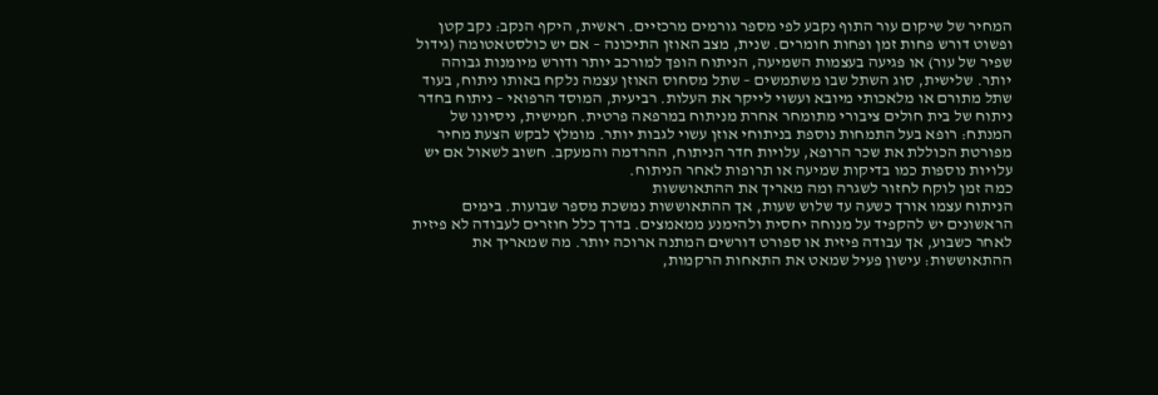המחיר של שיקום עור התוף נקבע לפי מספר גורמים מרכזיים. ראשית, היקף הנקב: נקב קטן ופשוט דורש פחות זמן ופחות חומרים. שנית, מצב האוזן התיכונה – אם יש כולסטאטומה (גידול שפיר של עור) או פגיעה בעצמות השמיעה, הניתוח הופך למורכב יותר ודורש מיומנות גבוהה יותר. שלישית, סוג השתל שבו משתמשים – שתל מסחוס האוזן עצמה נלקח באותו ניתוח, בעוד שתל מתורם או מלאכותי מיובא ועשוי לייקר את העלות. רביעית, המוסד הרפואי – ניתוח בחדר ניתוח של בית חולים ציבורי מתומחר אחרת מניתוח במרפאה פרטית. חמישית, ניסיונו של המנתח: רופא בעל התמחות נוספת בניתוחי אוזן עשוי לגבות יותר. מומלץ לבקש הצעת מחיר מפורטת הכוללת את שכר הרופא, עלויות חדר הניתוח, ההרדמה והמעקב. חשוב לשאול אם יש עלויות נוספות כמו בדיקות שמיעה או תרופות לאחר הניתוח.
כמה זמן לוקח לחזור לשגרה ומה מאריך את ההתאוששות
הניתוח עצמו אורך כשעה עד שלוש שעות, אך ההתאוששות נמשכת מספר שבועות. בימים הראשונים יש להקפיד על מנוחה יחסית ולהימנע ממאמצים. בדרך כלל חוזרים לעבודה לא פיזית לאחר כשבוע, אך עבודה פיזית או ספורט דורשים המתנה ארוכה יותר. מה שמאריך את ההתאוששות: עישון פעיל שמאט את התאחות הרקמות,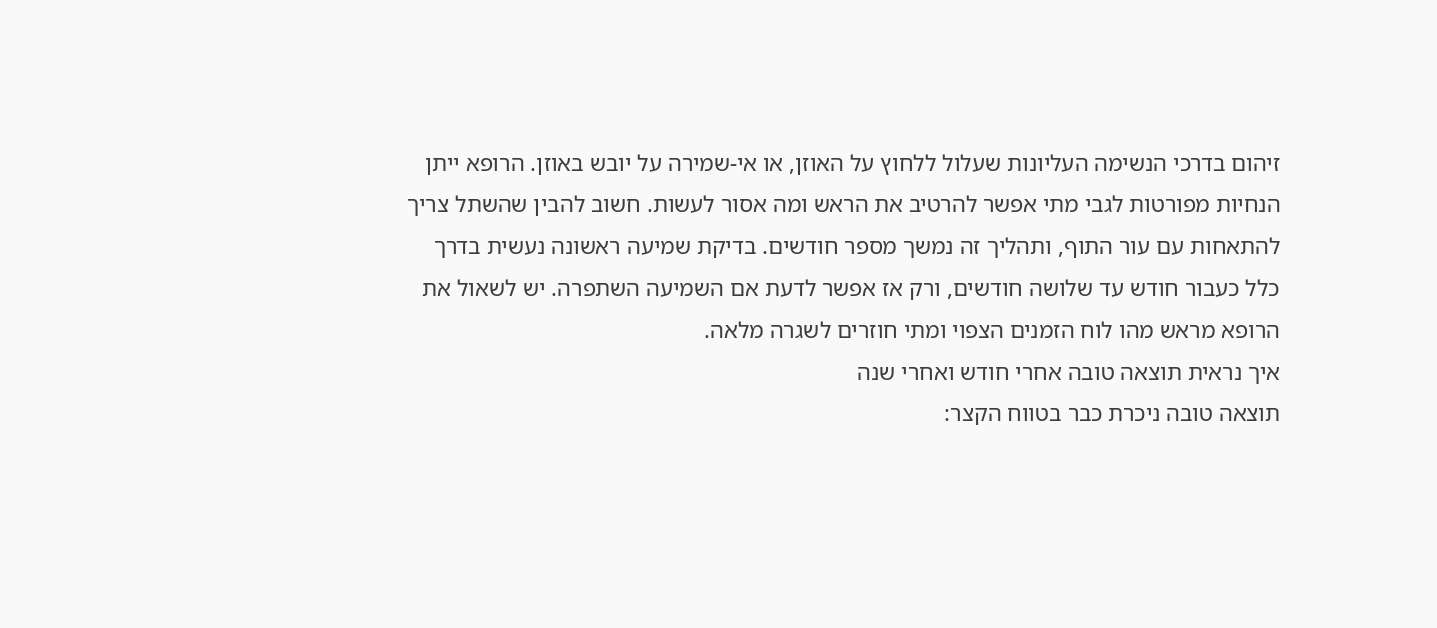זיהום בדרכי הנשימה העליונות שעלול ללחוץ על האוזן, או אי-שמירה על יובש באוזן. הרופא ייתן הנחיות מפורטות לגבי מתי אפשר להרטיב את הראש ומה אסור לעשות. חשוב להבין שהשתל צריך להתאחות עם עור התוף, ותהליך זה נמשך מספר חודשים. בדיקת שמיעה ראשונה נעשית בדרך כלל כעבור חודש עד שלושה חודשים, ורק אז אפשר לדעת אם השמיעה השתפרה. יש לשאול את הרופא מראש מהו לוח הזמנים הצפוי ומתי חוזרים לשגרה מלאה.
איך נראית תוצאה טובה אחרי חודש ואחרי שנה
תוצאה טובה ניכרת כבר בטווח הקצר: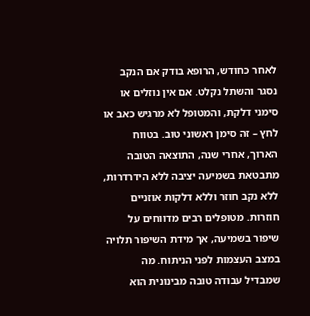לאחר כחודש, הרופא בודק אם הנקב נסגר והשתל נקלט. אם אין נוזלים או סימני דלקת, והמטופל לא מרגיש כאב או לחץ – זה סימן ראשוני טוב. בטווח הארוך, אחרי שנה, התוצאה הטובה מתבטאת בשמיעה יציבה ללא הידרדרות, ללא נקב חוזר וללא דלקות אוזניים חוזרות. מטופלים רבים מדווחים על שיפור בשמיעה, אך מידת השיפור תלויה במצב העצמות לפני הניתוח. מה שמבדיל עבודה טובה מבינונית הוא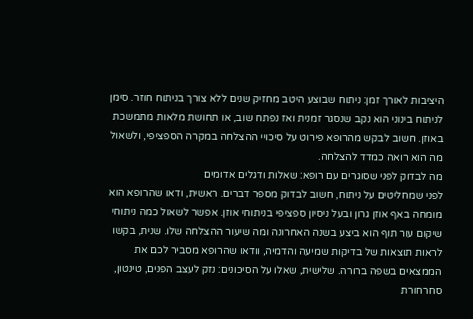היציבות לאורך זמן: ניתוח שבוצע היטב מחזיק שנים ללא צורך בניתוח חוזר. סימן לניתוח בינוני הוא נקב שנסגר זמנית ואז נפתח שוב, או תחושת מלאות מתמשכת באוזן. חשוב לבקש מהרופא פירוט על סיכויי ההצלחה במקרה הספציפי, ולשאול מה הוא רואה כמדד להצלחה.
מה לבדוק לפני שסוגרים עם רופא: שאלות ודגלים אדומים
לפני שמחליטים על ניתוח, חשוב לבדוק מספר דברים. ראשית, ודאו שהרופא הוא מומחה באף אוזן גרון ובעל ניסיון ספציפי בניתוחי אוזן. אפשר לשאול כמה ניתוחי שיקום עור תוף הוא ביצע בשנה האחרונה ומה שיעור ההצלחה שלו. שנית, בקשו לראות תוצאות של בדיקות שמיעה והדמיה, וודאו שהרופא מסביר לכם את הממצאים בשפה ברורה. שלישית, שאלו על הסיכונים: נזק לעצב הפנים, טינטון, סחרחורת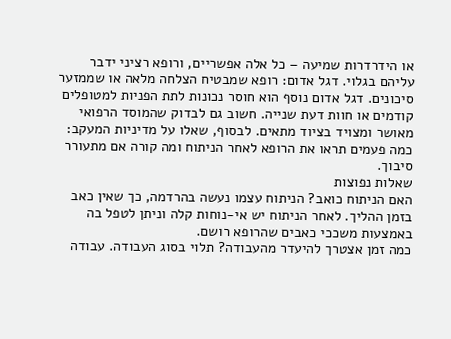או הידרדרות שמיעה – כל אלה אפשריים, ורופא רציני ידבר עליהם בגלוי. דגל אדום: רופא שמבטיח הצלחה מלאה או שממזער סיכונים. דגל אדום נוסף הוא חוסר נכונות לתת הפניות למטופלים קודמים או חוות דעת שנייה. חשוב גם לבדוק שהמוסד הרפואי מאושר ומצויד בציוד מתאים. לבסוף, שאלו על מדיניות המעקב: כמה פעמים תראו את הרופא לאחר הניתוח ומה קורה אם מתעורר סיבוך.
שאלות נפוצות
האם הניתוח כואב? הניתוח עצמו נעשה בהרדמה, כך שאין כאב בזמן ההליך. לאחר הניתוח יש אי-נוחות קלה וניתן לטפל בה באמצעות משככי כאבים שהרופא רושם.
כמה זמן אצטרך להיעדר מהעבודה? תלוי בסוג העבודה. עבודה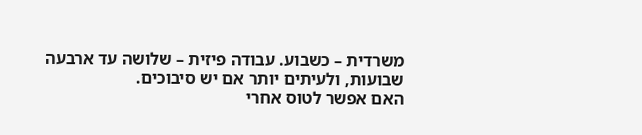משרדית – כשבוע. עבודה פיזית – שלושה עד ארבעה שבועות, ולעיתים יותר אם יש סיבוכים.
האם אפשר לטוס אחרי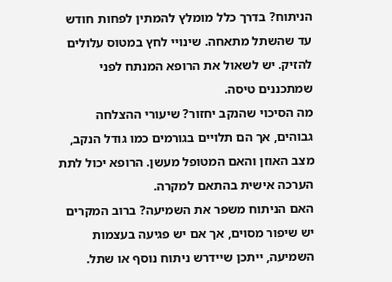הניתוח? בדרך כלל מומלץ להמתין לפחות חודש עד שהשתל מתאחה. שינויי לחץ במטוס עלולים להזיק. יש לשאול את הרופא המנתח לפני שמתכננים טיסה.
מה הסיכוי שהנקב יחזור? שיעורי ההצלחה גבוהים, אך הם תלויים בגורמים כמו גודל הנקב, מצב האוזן והאם המטופל מעשן. הרופא יכול לתת הערכה אישית בהתאם למקרה.
האם הניתוח משפר את השמיעה? ברוב המקרים יש שיפור מסוים, אך אם יש פגיעה בעצמות השמיעה, ייתכן שיידרש ניתוח נוסף או שתל.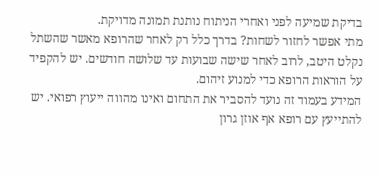בדיקת שמיעה לפני ואחרי הניתוח נותנת תמונה מדויקת.
מתי אפשר לחזור לשחות? בדרך כלל רק לאחר שהרופא מאשר שהשתל נקלט היטב, לרוב לאחר שישה שבועות עד שלושה חודשים. יש להקפיד על הוראות הרופא כדי למנוע זיהום.
המידע בעמוד זה נועד להסביר את התחום ואינו מהווה ייעוץ רפואי. יש להתייעץ עם רופא אף אוזן גרון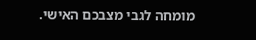מומחה לגבי מצבכם האישי.